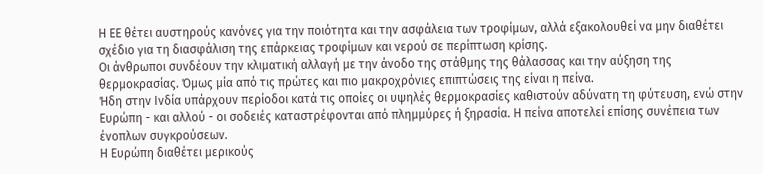Η ΕΕ θέτει αυστηρούς κανόνες για την ποιότητα και την ασφάλεια των τροφίμων, αλλά εξακολουθεί να μην διαθέτει σχέδιο για τη διασφάλιση της επάρκειας τροφίμων και νερού σε περίπτωση κρίσης.
Οι άνθρωποι συνδέουν την κλιματική αλλαγή με την άνοδο της στάθμης της θάλασσας και την αύξηση της θερμοκρασίας. Όμως μία από τις πρώτες και πιο μακροχρόνιες επιπτώσεις της είναι η πείνα.
Ήδη στην Ινδία υπάρχουν περίοδοι κατά τις οποίες οι υψηλές θερμοκρασίες καθιστούν αδύνατη τη φύτευση, ενώ στην Ευρώπη - και αλλού - οι σοδειές καταστρέφονται από πλημμύρες ή ξηρασία. Η πείνα αποτελεί επίσης συνέπεια των ένοπλων συγκρούσεων.
Η Ευρώπη διαθέτει μερικούς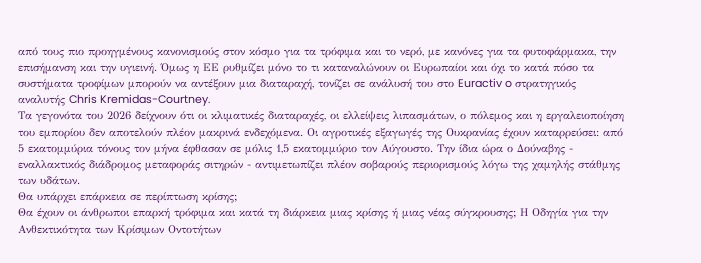από τους πιο προηγμένους κανονισμούς στον κόσμο για τα τρόφιμα και το νερό, με κανόνες για τα φυτοφάρμακα, την επισήμανση και την υγιεινή. Όμως η ΕΕ ρυθμίζει μόνο το τι καταναλώνουν οι Ευρωπαίοι και όχι το κατά πόσο τα συστήματα τροφίμων μπορούν να αντέξουν μια διαταραχή, τονίζει σε ανάλυσή του στο Euractiv o στρατηγικός αναλυτής Chris Kremidas-Courtney.
Τα γεγονότα του 2026 δείχνουν ότι οι κλιματικές διαταραχές, οι ελλείψεις λιπασμάτων, ο πόλεμος και η εργαλειοποίηση του εμπορίου δεν αποτελούν πλέον μακρινά ενδεχόμενα. Οι αγροτικές εξαγωγές της Ουκρανίας έχουν καταρρεύσει: από 5 εκατομμύρια τόνους τον μήνα έφθασαν σε μόλις 1,5 εκατομμύριο τον Αύγουστο. Την ίδια ώρα ο Δούναβης - εναλλακτικός διάδρομος μεταφοράς σιτηρών - αντιμετωπίζει πλέον σοβαρούς περιορισμούς λόγω της χαμηλής στάθμης των υδάτων.
Θα υπάρχει επάρκεια σε περίπτωση κρίσης;
Θα έχουν οι άνθρωποι επαρκή τρόφιμα και κατά τη διάρκεια μιας κρίσης ή μιας νέας σύγκρουσης; Η Οδηγία για την Ανθεκτικότητα των Κρίσιμων Οντοτήτων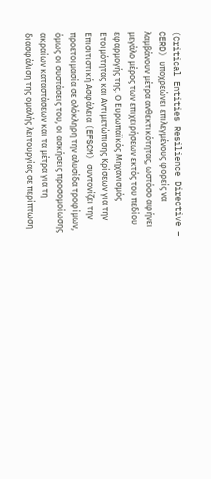(Critical Entities Resilience Directive – CERD) υποχρεώνει επιλεγμένους φορείς να λαμβάνουν μέτρα ανθεκτικότητας, ωστόσο αφήνει μεγάλο μέρος των επιχειρήσεων εκτός του πεδίου εφαρμογής της. Ο Ευρωπαϊκός Μηχανισμός Ετοιμότητας και Αντιμετώπισης Κρίσεων για την Επισιτιστική Ασφάλεια (EFSCM) συντονίζει την προετοιμασία σε ολόκληρη την αλυσίδα τροφίμων, όμως οι συστάσεις του, οι ασκήσεις προσομοίωσης ακραίων καταστάσεων και τα μέτρα για τη διασφάλιση της ομαλής λειτουργίας σε περίπτωση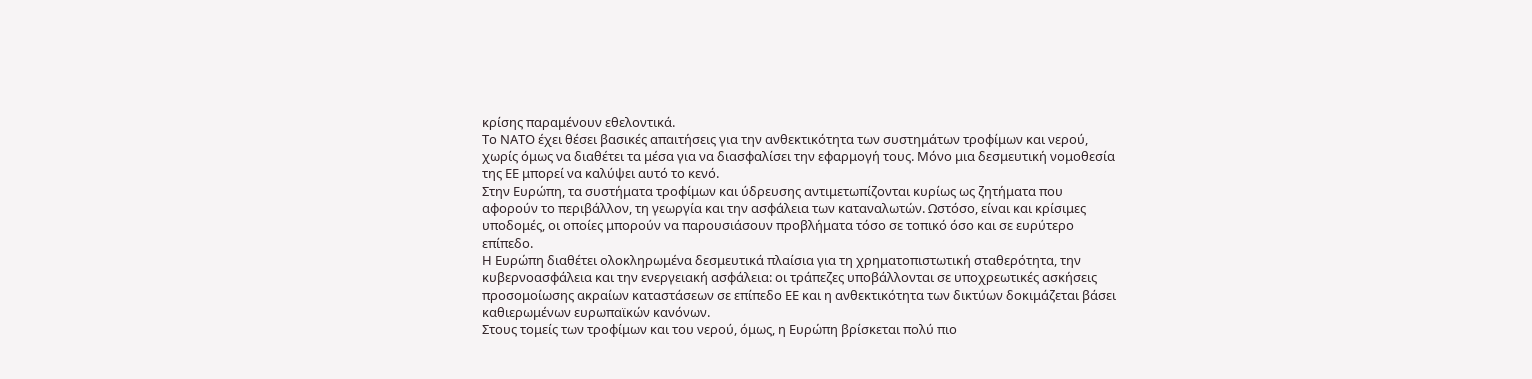κρίσης παραμένουν εθελοντικά.
Το ΝΑΤΟ έχει θέσει βασικές απαιτήσεις για την ανθεκτικότητα των συστημάτων τροφίμων και νερού, χωρίς όμως να διαθέτει τα μέσα για να διασφαλίσει την εφαρμογή τους. Μόνο μια δεσμευτική νομοθεσία της ΕΕ μπορεί να καλύψει αυτό το κενό.
Στην Ευρώπη, τα συστήματα τροφίμων και ύδρευσης αντιμετωπίζονται κυρίως ως ζητήματα που αφορούν το περιβάλλον, τη γεωργία και την ασφάλεια των καταναλωτών. Ωστόσο, είναι και κρίσιμες υποδομές, οι οποίες μπορούν να παρουσιάσουν προβλήματα τόσο σε τοπικό όσο και σε ευρύτερο επίπεδο.
Η Ευρώπη διαθέτει ολοκληρωμένα δεσμευτικά πλαίσια για τη χρηματοπιστωτική σταθερότητα, την κυβερνοασφάλεια και την ενεργειακή ασφάλεια: οι τράπεζες υποβάλλονται σε υποχρεωτικές ασκήσεις προσομοίωσης ακραίων καταστάσεων σε επίπεδο ΕΕ και η ανθεκτικότητα των δικτύων δοκιμάζεται βάσει καθιερωμένων ευρωπαϊκών κανόνων.
Στους τομείς των τροφίμων και του νερού, όμως, η Ευρώπη βρίσκεται πολύ πιο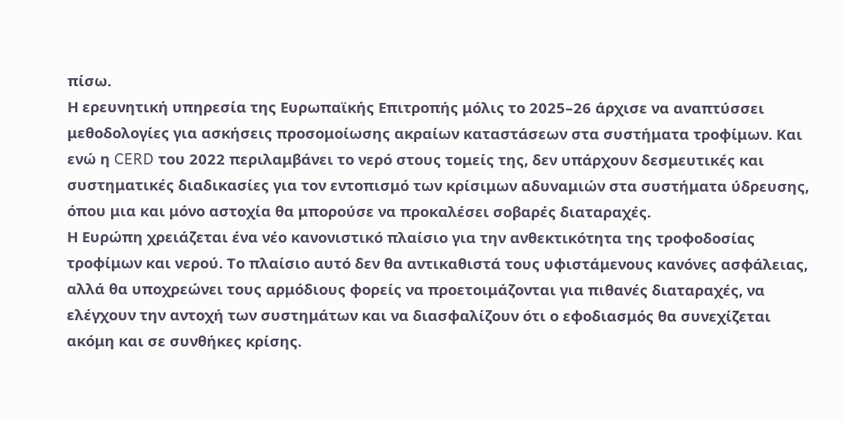πίσω.
Η ερευνητική υπηρεσία της Ευρωπαϊκής Επιτροπής μόλις το 2025–26 άρχισε να αναπτύσσει μεθοδολογίες για ασκήσεις προσομοίωσης ακραίων καταστάσεων στα συστήματα τροφίμων. Και ενώ η CERD του 2022 περιλαμβάνει το νερό στους τομείς της, δεν υπάρχουν δεσμευτικές και συστηματικές διαδικασίες για τον εντοπισμό των κρίσιμων αδυναμιών στα συστήματα ύδρευσης, όπου μια και μόνο αστοχία θα μπορούσε να προκαλέσει σοβαρές διαταραχές.
Η Ευρώπη χρειάζεται ένα νέο κανονιστικό πλαίσιο για την ανθεκτικότητα της τροφοδοσίας τροφίμων και νερού. Το πλαίσιο αυτό δεν θα αντικαθιστά τους υφιστάμενους κανόνες ασφάλειας, αλλά θα υποχρεώνει τους αρμόδιους φορείς να προετοιμάζονται για πιθανές διαταραχές, να ελέγχουν την αντοχή των συστημάτων και να διασφαλίζουν ότι ο εφοδιασμός θα συνεχίζεται ακόμη και σε συνθήκες κρίσης.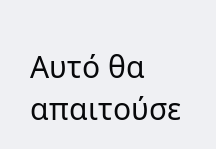Αυτό θα απαιτούσε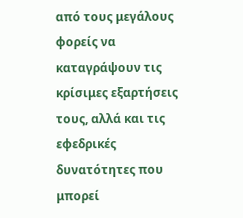από τους μεγάλους φορείς να καταγράψουν τις κρίσιμες εξαρτήσεις τους, αλλά και τις εφεδρικές δυνατότητες που μπορεί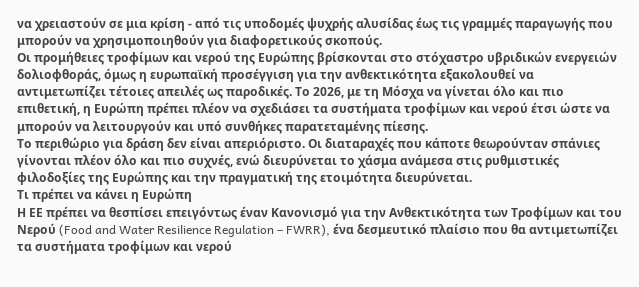να χρειαστούν σε μια κρίση - από τις υποδομές ψυχρής αλυσίδας έως τις γραμμές παραγωγής που μπορούν να χρησιμοποιηθούν για διαφορετικούς σκοπούς.
Οι προμήθειες τροφίμων και νερού της Ευρώπης βρίσκονται στο στόχαστρο υβριδικών ενεργειών δολιοφθοράς, όμως η ευρωπαϊκή προσέγγιση για την ανθεκτικότητα εξακολουθεί να αντιμετωπίζει τέτοιες απειλές ως παροδικές. Το 2026, με τη Μόσχα να γίνεται όλο και πιο επιθετική, η Ευρώπη πρέπει πλέον να σχεδιάσει τα συστήματα τροφίμων και νερού έτσι ώστε να μπορούν να λειτουργούν και υπό συνθήκες παρατεταμένης πίεσης.
Το περιθώριο για δράση δεν είναι απεριόριστο. Οι διαταραχές που κάποτε θεωρούνταν σπάνιες γίνονται πλέον όλο και πιο συχνές, ενώ διευρύνεται το χάσμα ανάμεσα στις ρυθμιστικές φιλοδοξίες της Ευρώπης και την πραγματική της ετοιμότητα διευρύνεται.
Τι πρέπει να κάνει η Ευρώπη
Η ΕΕ πρέπει να θεσπίσει επειγόντως έναν Κανονισμό για την Ανθεκτικότητα των Τροφίμων και του Νερού (Food and Water Resilience Regulation – FWRR), ένα δεσμευτικό πλαίσιο που θα αντιμετωπίζει τα συστήματα τροφίμων και νερού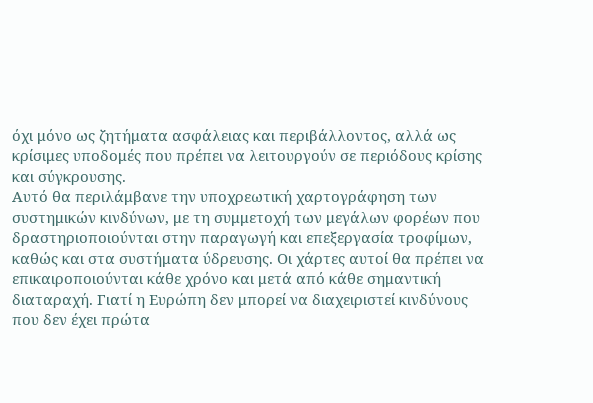όχι μόνο ως ζητήματα ασφάλειας και περιβάλλοντος, αλλά ως κρίσιμες υποδομές που πρέπει να λειτουργούν σε περιόδους κρίσης και σύγκρουσης.
Αυτό θα περιλάμβανε την υποχρεωτική χαρτογράφηση των συστημικών κινδύνων, με τη συμμετοχή των μεγάλων φορέων που δραστηριοποιούνται στην παραγωγή και επεξεργασία τροφίμων, καθώς και στα συστήματα ύδρευσης. Οι χάρτες αυτοί θα πρέπει να επικαιροποιούνται κάθε χρόνο και μετά από κάθε σημαντική διαταραχή. Γιατί η Ευρώπη δεν μπορεί να διαχειριστεί κινδύνους που δεν έχει πρώτα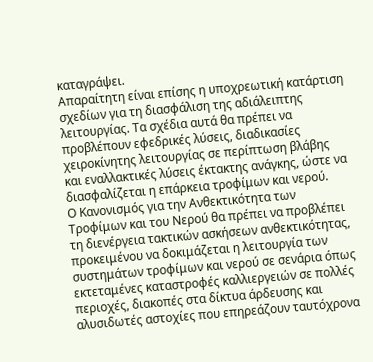καταγράψει.
Απαραίτητη είναι επίσης η υποχρεωτική κατάρτιση σχεδίων για τη διασφάλιση της αδιάλειπτης λειτουργίας. Τα σχέδια αυτά θα πρέπει να προβλέπουν εφεδρικές λύσεις, διαδικασίες χειροκίνητης λειτουργίας σε περίπτωση βλάβης και εναλλακτικές λύσεις έκτακτης ανάγκης, ώστε να διασφαλίζεται η επάρκεια τροφίμων και νερού.
Ο Κανονισμός για την Ανθεκτικότητα των Τροφίμων και του Νερού θα πρέπει να προβλέπει τη διενέργεια τακτικών ασκήσεων ανθεκτικότητας, προκειμένου να δοκιμάζεται η λειτουργία των συστημάτων τροφίμων και νερού σε σενάρια όπως εκτεταμένες καταστροφές καλλιεργειών σε πολλές περιοχές, διακοπές στα δίκτυα άρδευσης και αλυσιδωτές αστοχίες που επηρεάζουν ταυτόχρονα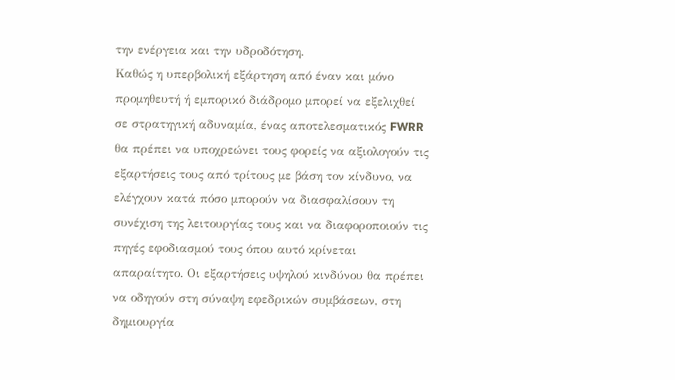την ενέργεια και την υδροδότηση.
Καθώς η υπερβολική εξάρτηση από έναν και μόνο προμηθευτή ή εμπορικό διάδρομο μπορεί να εξελιχθεί σε στρατηγική αδυναμία, ένας αποτελεσματικός FWRR θα πρέπει να υποχρεώνει τους φορείς να αξιολογούν τις εξαρτήσεις τους από τρίτους με βάση τον κίνδυνο, να ελέγχουν κατά πόσο μπορούν να διασφαλίσουν τη συνέχιση της λειτουργίας τους και να διαφοροποιούν τις πηγές εφοδιασμού τους όπου αυτό κρίνεται απαραίτητο. Οι εξαρτήσεις υψηλού κινδύνου θα πρέπει να οδηγούν στη σύναψη εφεδρικών συμβάσεων, στη δημιουργία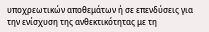υποχρεωτικών αποθεμάτων ή σε επενδύσεις για την ενίσχυση της ανθεκτικότητας με τη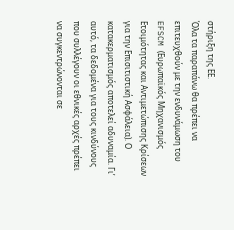στήριξη της ΕΕ.
Όλα τα παραπάνω θα πρέπει να επιτευχθούν με την ενδυνάμωση του EFSCM (Ευρωπαϊκός Μηχανισμός Ετοιμότητας και Αντιμετώπισης Κρίσεων για την Επισιτιστική Ασφάλεια). Ο κατακερματισμός αποτελεί αδυναμία. Γι’ αυτό, τα δεδομένα για τους κινδύνους που συλλέγουν οι εθνικές αρχές πρέπει να συγκεντρώνονται σε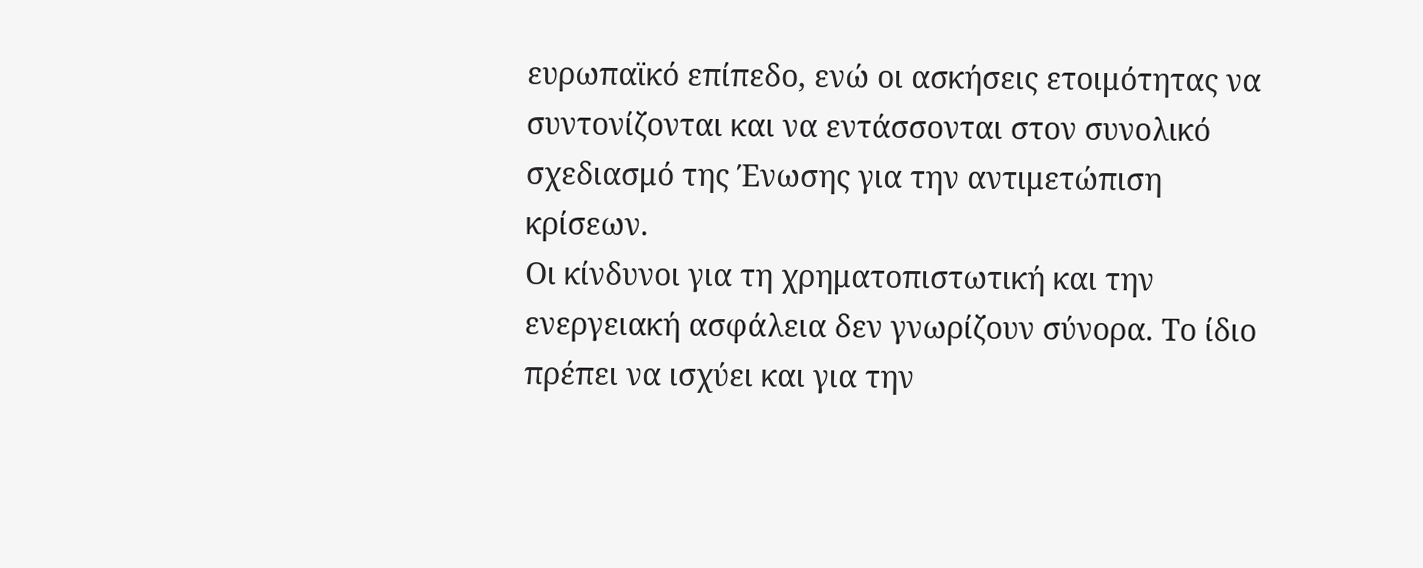ευρωπαϊκό επίπεδο, ενώ οι ασκήσεις ετοιμότητας να συντονίζονται και να εντάσσονται στον συνολικό σχεδιασμό της Ένωσης για την αντιμετώπιση κρίσεων.
Οι κίνδυνοι για τη χρηματοπιστωτική και την ενεργειακή ασφάλεια δεν γνωρίζουν σύνορα. Το ίδιο πρέπει να ισχύει και για την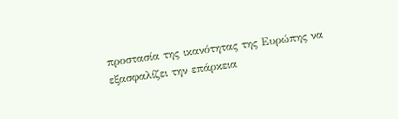προστασία της ικανότητας της Ευρώπης να εξασφαλίζει την επάρκεια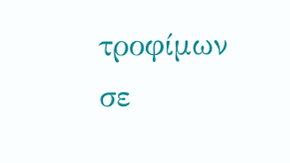τροφίμων σε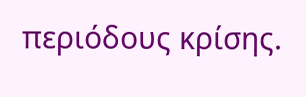περιόδους κρίσης.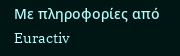Με πληροφορίες από Euractiv